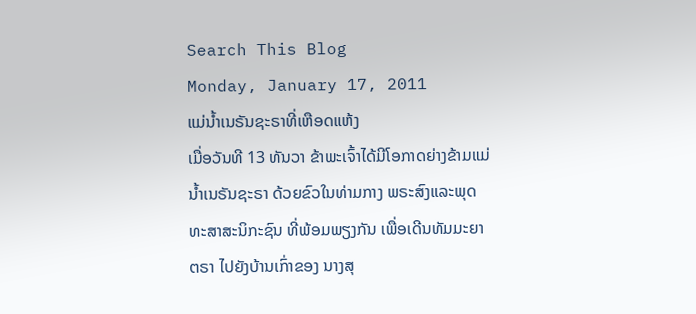Search This Blog
Monday, January 17, 2011
ແມ່ນ້ຳເນຣັນຊະຣາທີ່ເຫືອດແຫ້ງ
ເມື່ອວັນທີ 13 ທັນວາ ຂ້າພະເຈົ້າໄດ້ມີໂອກາດຍ່າງຂ້າມແມ່ນ້ຳເນຣັນຊະຣາ ດ້ວຍຂົວໃນທ່າມກາງ ພຣະສົງແລະພຸດທະສາສະນິກະຊົນ ທີ່ພ້ອມພຽງກັນ ເພື່ອເດີນທັມມະຍາຕຣາ ໄປຍັງບ້ານເກົ່າຂອງ ນາງສຸ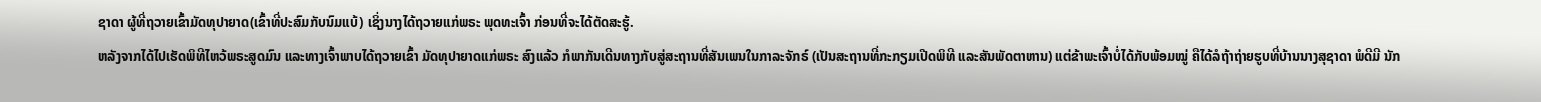ຊາດາ ຜູ້ທີ່ຖວາຍເຂົ້າມັດທຸປາຍາດ(ເຂົ້າທີ່ປະສົມກັບນົມແບ້) ເຊິ່ງນາງໄດ້ຖວາຍແກ່ພຣະ ພຸດທະເຈົ້າ ກ່ອນທີ່ຈະໄດ້ຕັດສະຮູ້.
ຫລັງຈາກໄດ້ໄປເຮັດພິທີໄຫວ້ພຣະສູດມົນ ແລະທາງເຈົ້າພາບໄດ້ຖວາຍເຂົ້າ ມັດທຸປາຍາດແກ່ພຣະ ສົງແລ້ວ ກໍພາກັນເດີນທາງກັບສູ່ສະຖານທີ່ສັນເພນໃນກາລະຈັກຣ໌ (ເປັນສະຖານທີ່ກະກຽມເປີດພິທີ ແລະສັນພັດຕາຫານ) ແຕ່ຂ້າພະເຈົ້າບໍ່ໄດ້ກັບພ້ອມໝູ່ ຄືໄດ້ລໍຖ້າຖ່າຍຮູບທີ່ບ້ານນາງສຸຊາດາ ພໍດີມີ ນັກ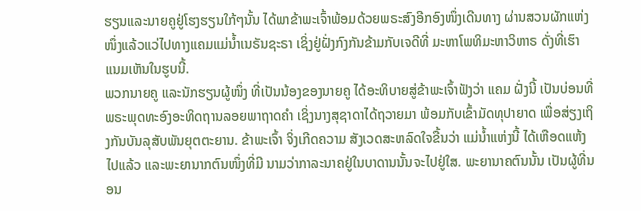ຮຽນແລະນາຍຄູຢູ່ໂຮງຮຽນໃກ້ໆນັ້ນ ໄດ້ພາຂ້າພະເຈົ້າພ້ອມດ້ວຍພຣະສົງອີກອົງໜຶ່ງເດີນທາງ ຜ່ານສວນຜັກແຫ່ງໜຶ່ງແລ້ວແວ່ໄປທາງແຄມແມ່ນ້ຳເນຣັນຊະຣາ ເຊິ່ງຢູ່ຝັ່ງກົງກັນຂ້າມກັບເຈດີທີ່ ມະຫາໂພທິມະຫາວິຫາຣ ດັ່ງທີ່ເຮົາແນມເຫັນໃນຮູບນີ້.
ພວກນາຍຄູ ແລະນັກຮຽນຜູ້ໜຶ່ງ ທີ່ເປັນນ້ອງຂອງນາຍຄູ ໄດ້ອະທິບາຍສູ່ຂ້າພະເຈົ້າຟັງວ່າ ແຄມ ຝັ່ງນີ້ ເປັນບ່ອນທີ່ພຣະພຸດທະອົງອະທິດຖານລອຍພາຖາດຄຳ ເຊິ່ງນາງສຸຊາດາໄດ້ຖວາຍມາ ພ້ອມກັບເຂົ້າມັດທຸປາຍາດ ເພື່ອສ່ຽງເຖິງກັນບັນລຸສັບພັນຍຸຕຕະຍານ. ຂ້າພະເຈົ້າ ຈິ່ງເກີດຄວາມ ສັງເວດສະຫລົດໃຈຂື້ນວ່າ ແມ່ນ້ຳແຫ່ງນີ້ ໄດ້ເຫືອດແຫ້ງໄປແລ້ວ ແລະພະຍານາກຕົນໜຶ່ງທີ່ມີ ນາມວ່າກາລະນາຄຢູ່ໃນບາດານນັ້ນຈະໄປຢູ່ໃສ. ພະຍານາຄຕົນນັ້ນ ເປັນຜູ້ທີ່ນອນ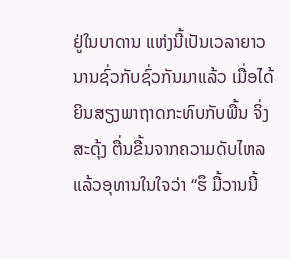ຢູ່ໃນບາດານ ແຫ່ງນີ້ເປັນເວລາຍາວນານຊົ່ວກັບຊົ່ວກັນມາແລ້ວ ເມື່ອໄດ້ຍິນສຽງພາຖາດກະທົບກັບພື້ນ ຈິ່ງສະດຸ້ງ ຕື່ນຂື້ນຈາກຄວາມດັບໄຫລ ແລ້ວອຸທານໃນໃຈວ່າ “ຮຶ ມື້ວານນີ້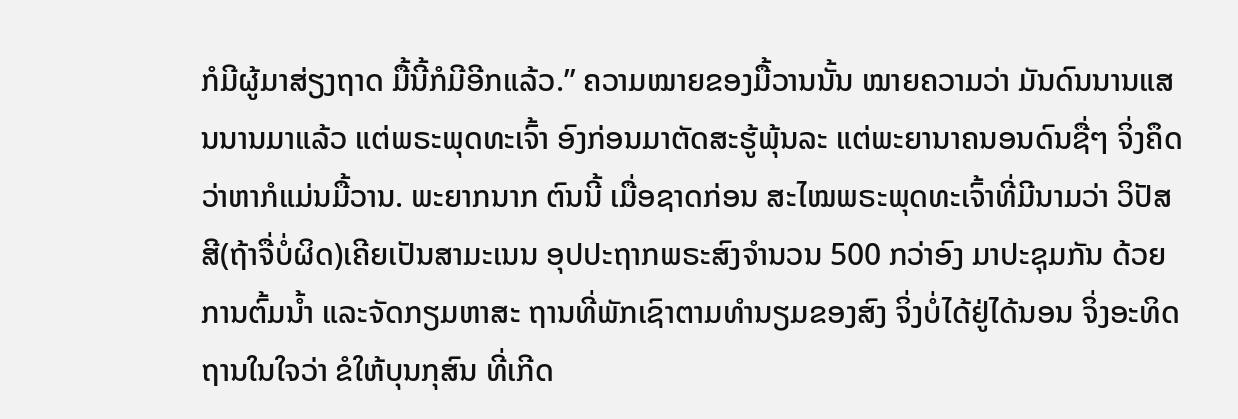ກໍມີຜູ້ມາສ່ຽງຖາດ ມື້ນີ້ກໍມີອີກແລ້ວ.” ຄວາມໝາຍຂອງມື້ວານນັ້ນ ໝາຍຄວາມວ່າ ມັນດົນນານແສນນານມາແລ້ວ ແຕ່ພຣະພຸດທະເຈົ້າ ອົງກ່ອນມາຕັດສະຮູ້ພຸ້ນລະ ແຕ່ພະຍານາຄນອນດົນຊື່ໆ ຈິ່ງຄຶດວ່າຫາກໍແມ່ນມື້ວານ. ພະຍາກນາກ ຕົນນີ້ ເມື່ອຊາດກ່ອນ ສະໄໝພຣະພຸດທະເຈົ້າທີ່ມີນາມວ່າ ວິປັສສີ(ຖ້າຈື່ບໍ່ຜິດ)ເຄີຍເປັນສາມະເນນ ອຸປປະຖາກພຣະສົງຈຳນວນ 500 ກວ່າອົງ ມາປະຊຸມກັນ ດ້ວຍການຕົ້ມນ້ຳ ແລະຈັດກຽມຫາສະ ຖານທີ່ພັກເຊົາຕາມທຳນຽມຂອງສົງ ຈິ່ງບໍ່ໄດ້ຢູ່ໄດ້ນອນ ຈິ່ງອະທິດຖານໃນໃຈວ່າ ຂໍໃຫ້ບຸນກຸສົນ ທີ່ເກີດ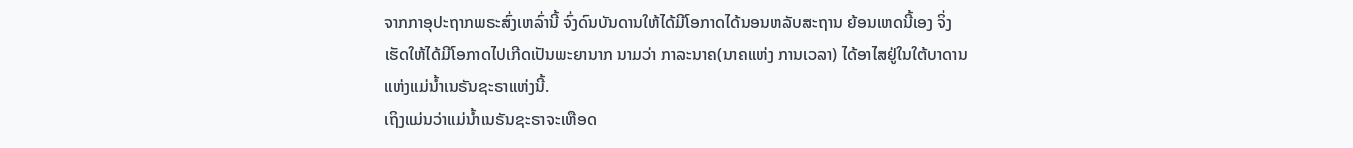ຈາກກາອຸປະຖາກພຣະສົ່ງເຫລົ່ານີ້ ຈົ່ງດົນບັນດານໃຫ້ໄດ້ມີໂອກາດໄດ້ນອນຫລັບສະຖານ ຍ້ອນເຫດນີ້ເອງ ຈິ່ງເຮັດໃຫ້ໄດ້ມີໂອກາດໄປເກີດເປັນພະຍານາກ ນາມວ່າ ກາລະນາຄ(ນາຄແຫ່ງ ການເວລາ) ໄດ້ອາໄສຢູ່ໃນໃຕ້ບາດານແຫ່ງແມ່ນ້ຳເນຣັນຊະຣາແຫ່ງນີ້.
ເຖິງແມ່ນວ່າແມ່ນ້ຳເນຣັນຊະຣາຈະເຫືອດ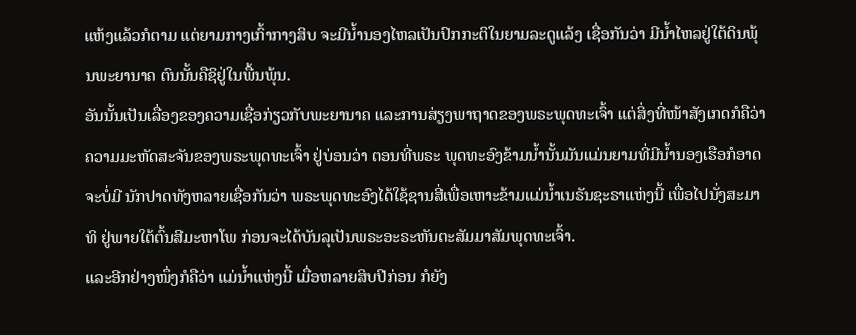ແຫ້ງແລ້ວກໍຕາມ ແຕ່ຍາມກາງເກົ້າກາງສິບ ຈະມີນ້ຳນອງໄຫລເປັນປົກກະຕິໃນຍາມລະດູແລ້ງ ເຊື່ອກັນວ່າ ມີນ້ຳໄຫລຢູ່ໃຕ້ດິນພຸ້ນພະຍານາຄ ຕົນນັ້ນຄືຊິຢູ່ໃນພື້ນພຸ້ນ.
ອັນນັ້ນເປັນເລື່ອງຂອງຄວາມເຊື່ອກ່ຽວກັບພະຍານາຄ ແລະການສ່ຽງພາຖາດຂອງພຣະພຸດທະເຈົ້າ ແຕ່ສິ່ງທີ່ໜ້າສັງເກດກໍຄືວ່າ ຄວາມມະຫັດສະຈັນຂອງພຣະພຸດທະເຈົ້າ ຢູ່ບ່ອນວ່າ ຕອນທີ່ພຣະ ພຸດທະອົງຂ້າມນ້ຳນັ້ນມັນແມ່ນຍາມທີ່ມີນ້ຳນອງເຮືອກໍອາດຈະບໍ່ມີ ນັກປາດທັງຫລາຍເຊື່ອກັນວ່າ ພຣະພຸດທະອົງໄດ້ໃຊ້ຊານສີ່ເພື່ອເຫາະຂ້າມແມ່ນ້ຳເນຣັນຊະຣາແຫ່ງນີ້ ເພື່ອໄປນັ່ງສະມາທິ ຢູ່ພາຍໃຕ້ຕົ້ນສີມະຫາໂພ ກ່ອນຈະໄດ້ບັນລຸເປັນພຣະອະຣະຫັນຕະສັມມາສັມພຸດທະເຈົ້າ.
ແລະອີກຢ່າງໜຶ່ງກໍຄືວ່າ ແມ່ນ້ຳແຫ່ງນີ້ ເມື່ອຫລາຍສິບປີກ່ອນ ກໍຍັງ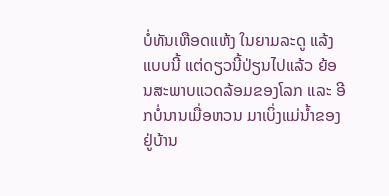ບໍ່ທັນເຫືອດແຫ້ງ ໃນຍາມລະດູ ແລ້ງແບບນີ້ ແຕ່ດຽວນີ້ປ່ຽນໄປແລ້ວ ຍ້ອນສະພາບແວດລ້ອມຂອງໂລກ ແລະ ອີກບໍ່ນານເມື່ອຫວນ ມາເບິ່ງແມ່ນ້ຳຂອງຢູ່ບ້ານ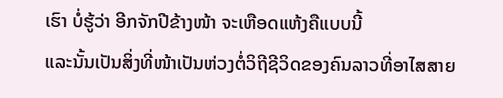ເຮົາ ບໍ່ຮູ້ວ່າ ອີກຈັກປີຂ້າງໜ້າ ຈະເຫືອດແຫ້ງຄືແບບນີ້
ແລະນັ້ນເປັນສິ່ງທີ່ໜ້າເປັນຫ່ວງຕໍ່ວິຖີຊີວິດຂອງຄົນລາວທີ່ອາໄສສາຍ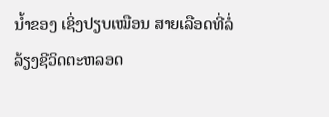ນ້ຳຂອງ ເຊິ່ງປຽບເໝືອນ ສາຍເລືອດທີ່ລໍ່ລ້ຽງຊີວິດຕະຫລອດ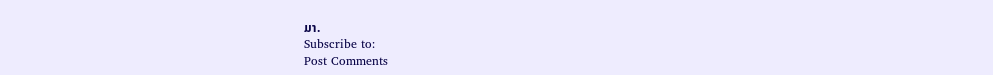ມາ.
Subscribe to:
Post Comments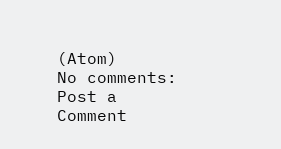(Atom)
No comments:
Post a Comment